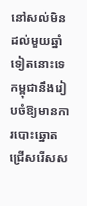នៅសល់មិនដល់មួយឆ្នាំទៀតនោះទេ កម្ពុជានឹងរៀបចំឱ្យមានការបោះឆ្នោតជ្រើសរើសស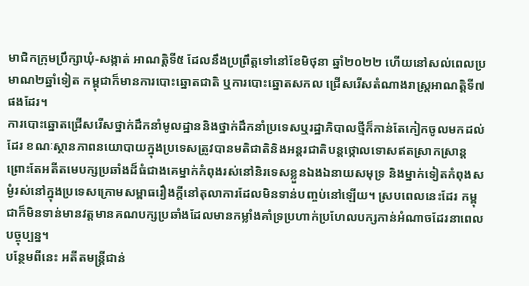មាជិកក្រុមប្រឹក្សាឃុំ-សង្កាត់ អាណត្តិទី៥ ដែលនឹងប្រព្រឹត្តទៅនៅខែមិថុនា ឆ្នាំ២០២២ ហើយនៅសល់ពេលប្រមាណ២ឆ្នាំទៀត កម្ពុជាក៏មានការបោះឆ្នោតជាតិ ឬការបោះឆ្នោតសកល ជ្រើសរើសតំណាងរាស្រ្តអាណត្តិទី៧ផងដែរ។
ការបោះឆ្នោតជ្រើសរើសថ្នាក់ដឹកនាំមូលដ្ឋាននិងថ្នាក់ដឹកនាំប្រទេសឬរដ្ឋាភិបាលថ្មីក៏កាន់តែកៀកចូលមកដល់ដែរ ខណៈស្ថានភាពនយោបាយក្នុងប្រទេសត្រូវបានមតិជាតិនិងអន្តរជាតិបន្តថ្កោលទោសឥតស្រាកស្រាន្ត ព្រោះតែអតីតមេបក្សប្រឆាំងដ៏ធំជាងគេម្នាក់កំពុងរស់នៅនិរទេសខ្លួនឯងឯនាយសមុទ្រ និងម្នាក់ទៀតកំពុងសម្ងំរស់នៅក្នុងប្រទេសក្រោមសម្ពាធរឿងក្តីនៅតុលាការដែលមិនទាន់បញ្ចប់នៅឡើយ។ ស្របពេលនេះដែរ កម្ពុជាក៏មិនទាន់មានវត្តមានគណបក្សប្រឆាំងដែលមានកម្លាំងគាំទ្រប្រហាក់ប្រហែលបក្សកាន់អំណាចដែរនាពេលបច្ចុប្បន្ន។
បន្ថែមពីនេះ អតីតមន្ត្រីជាន់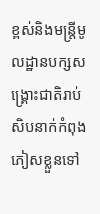ខ្ពស់និងមន្ត្រីមូលដ្ឋានបក្សសង្រ្គោះជាតិរាប់សិបនាក់កំពុងភៀសខ្លួនទៅ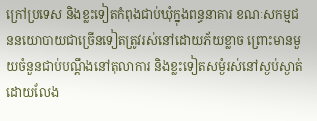ក្រៅប្រទេស និងខ្លះទៀតកំពុងជាប់ឃុំក្នុងពន្ធនាគារ ខណៈសកម្មជននយោបាយជាច្រើនទៀតត្រូវរស់នៅដោយភ័យខ្លាច ព្រោះមានមួយចំនួនជាប់បណ្តឹងនៅតុលាការ និងខ្លះទៀតសម្ងំរស់នៅស្ងប់ស្ងាត់ដោយលែង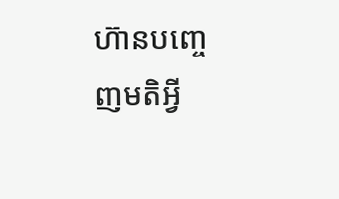ហ៊ានបញ្ចេញមតិអ្វី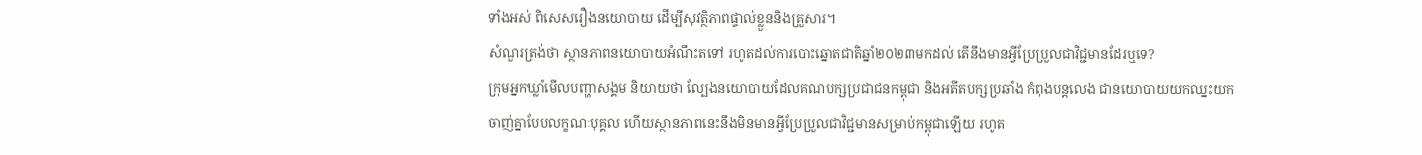ទាំងអស់ ពិសេសរឿងនយោបាយ ដើម្បីសុវត្ថិភាពផ្ទាល់ខ្លួននិងគ្រួសារ។
សំណួរត្រង់ថា ស្ថានភាពនយោបាយអំណឹះតទៅ រហូតដល់ការបោះឆ្នោតជាតិឆ្នាំ២០២៣មកដល់ តើនឹងមានអ្វីប្រែប្រួលជាវិជ្ជមានដែរឬទេ?
ក្រុមអ្នកឃ្លាំមើលបញ្ហាសង្គម និយាយថា ល្បែងនយោបាយដែលគណបក្សប្រជាជនកម្ពុជា និងអតីតបក្សប្រឆាំង កំពុងបន្តលេង ជានយោបាយយកឈ្នះយកចាញ់គ្នាបែបលក្ខណៈបុគ្គល ហើយស្ថានភាពនេះនឹងមិនមានអ្វីប្រែប្រួលជាវិជ្ជមានសម្រាប់កម្ពុជាឡើយ រហូត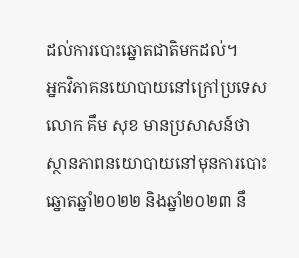ដល់ការបោះឆ្នោតជាតិមកដល់។
អ្នកវិភាគនយោបាយនៅក្រៅប្រទេស លោក គឹម សុខ មានប្រសាសន៍ថា ស្ថានភាពនយោបាយនៅមុនការបោះឆ្នោតឆ្នាំ២០២២ និងឆ្នាំ២០២៣ នឹ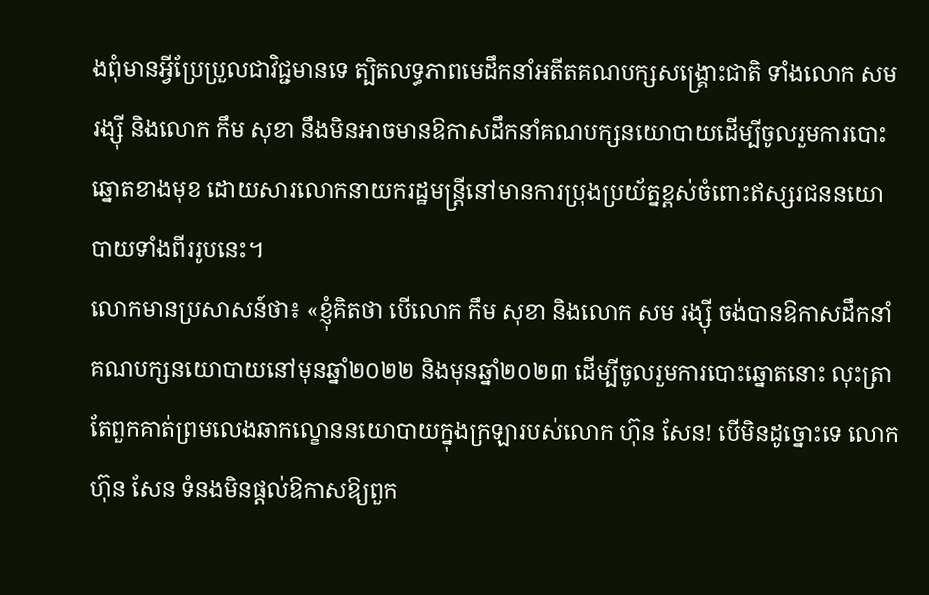ងពុំមានអ្វីប្រែប្រួលជាវិជ្ជមានទេ ត្បិតលទ្ធភាពមេដឹកនាំអតីតគណបក្សសង្គ្រោះជាតិ ទាំងលោក សម រង្ស៊ី និងលោក កឹម សុខា នឹងមិនអាចមានឱកាសដឹកនាំគណបក្សនយោបាយដើម្បីចូលរួមការបោះឆ្នោតខាងមុខ ដោយសារលោកនាយករដ្ឋមន្ត្រីនៅមានការប្រុងប្រយ័ត្នខ្ពស់ចំពោះឥស្សរជននយោបាយទាំងពីររូបនេះ។
លោកមានប្រសាសន៍ថា៖ «ខ្ញុំគិតថា បើលោក កឹម សុខា និងលោក សម រង្ស៊ី ចង់បានឱកាសដឹកនាំគណបក្សនយោបាយនៅមុនឆ្នាំ២០២២ និងមុនឆ្នាំ២០២៣ ដើម្បីចូលរួមការបោះឆ្នោតនោះ លុះត្រាតែពួកគាត់ព្រមលេងឆាកល្ខោននយោបាយក្នុងក្រឡារបស់លោក ហ៊ុន សែន! បើមិនដូច្នោះទេ លោក ហ៊ុន សែន ទំនងមិនផ្តល់ឱកាសឱ្យពួក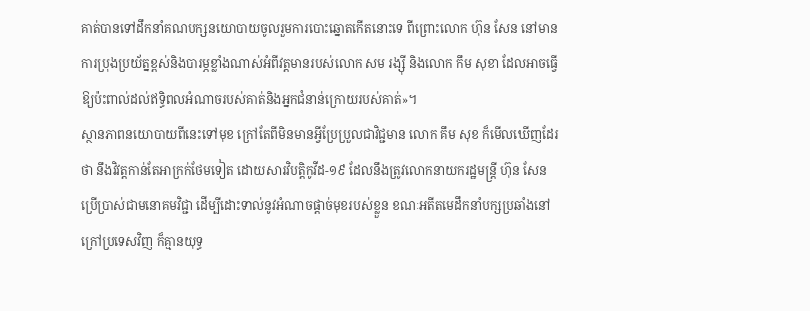គាត់បានទៅដឹកនាំគណបក្សនយោបាយចូលរួមការបោះឆ្នោតកើតនោះទេ ពីព្រោះលោក ហ៊ុន សែន នៅមានការប្រុងប្រយ័ត្នខ្ពស់និងបារម្ភខ្លាំងណាស់អំពីវត្តមានរបស់លោក សម រង្ស៊ី និងលោក កឹម សុខា ដែលអាចធ្វើឱ្យប៉ះពាល់ដល់ឥទ្ធិពលអំណាចរបស់គាត់និងអ្នកជំនាន់ក្រោយរបស់គាត់»។
ស្ថានភាពនយោបាយពីនេះទៅមុខ ក្រៅតែពីមិនមានអ្វីប្រែប្រួលជាវិជ្ជមាន លោក គឹម សុខ ក៏មើលឃើញដែរថា នឹងវិវត្តកាន់តែអាក្រក់ថែមទៀត ដោយសារវិបត្តិកូវីដ-១៩ ដែលនឹងត្រូវលោកនាយករដ្ឋមន្ត្រី ហ៊ុន សែន ប្រើប្រាស់ជាមនោគមវិជ្ជា ដើម្បីដោះទាល់នូវអំណាចផ្តាច់មុខរបស់ខ្លួន ខណៈអតីតមេដឹកនាំបក្សប្រឆាំងនៅក្រៅប្រទេសវិញ ក៏គ្មានយុទ្ធ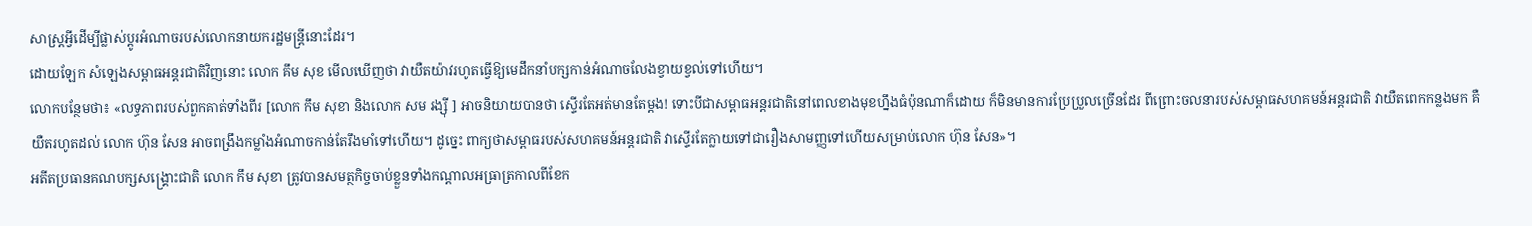សាស្ត្រអ្វីដើម្បីផ្លាស់ប្តូរអំណាចរបស់លោកនាយករដ្ឋមន្ត្រីនោះដែរ។
ដោយឡែក សំឡេងសម្ពាធអន្តរជាតិវិញនោះ លោក គឹម សុខ មើលឃើញថា វាយឺតយ៉ាវរហូតធ្វើឱ្យមេដឹកនាំបក្សកាន់អំណាចលែងខ្វាយខ្វល់ទៅហើយ។
លោកបន្ថែមថា៖ «លទ្ធភាពរបស់ពួកគាត់ទាំងពីរ [លោក កឹម សុខា និងលោក សម រង្ស៊ី ] អាចនិយាយបានថា ស្ទើរតែអត់មានតែម្តង! ទោះបីជាសម្ពាធអន្តរជាតិនៅពេលខាងមុខហ្នឹងធំប៉ុនណាក៏ដោយ ក៏មិនមានការប្រែប្រួលច្រើនដែរ ពីព្រោះចលនារបស់សម្ពាធសហគមន៍អន្តរជាតិ វាយឺតពេកកន្លងមក គឺយឺតរហូតដល់ លោក ហ៊ុន សែន អាចពង្រឹងកម្លាំងអំណាចកាន់តែរឹងមាំទៅហើយ។ ដូច្នេះ ពាក្យថាសម្ពាធរបស់សហគមន៍អន្តរជាតិ វាស្ទើរតែក្លាយទៅជារឿងសាមញ្ញទៅហើយសម្រាប់លោក ហ៊ុន សែន»។
អតីតប្រធានគណបក្សសង្រ្គោះជាតិ លោក កឹម សុខា ត្រូវបានសមត្ថកិច្ចចាប់ខ្លួនទាំងកណ្តាលអធ្រាត្រកាលពីខែក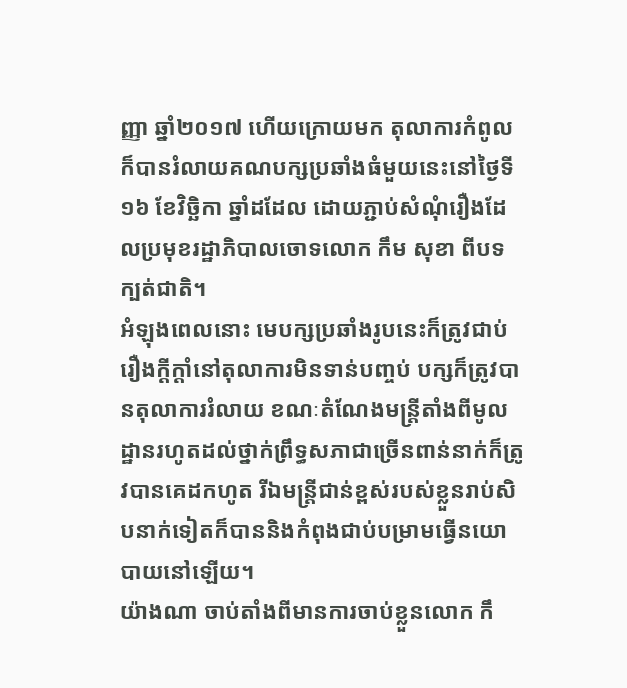ញ្ញា ឆ្នាំ២០១៧ ហើយក្រោយមក តុលាការកំពូលក៏បានរំលាយគណបក្សប្រឆាំងធំមួយនេះនៅថ្ងៃទី១៦ ខែវិច្ឆិកា ឆ្នាំដដែល ដោយភ្ជាប់សំណុំរឿងដែលប្រមុខរដ្ឋាភិបាលចោទលោក កឹម សុខា ពីបទក្បត់ជាតិ។
អំឡុងពេលនោះ មេបក្សប្រឆាំងរូបនេះក៏ត្រូវជាប់រឿងក្តីក្តាំនៅតុលាការមិនទាន់បញ្ចប់ បក្សក៏ត្រូវបានតុលាការរំលាយ ខណៈតំណែងមន្ត្រីតាំងពីមូលដ្ឋានរហូតដល់ថ្នាក់ព្រឹទ្ធសភាជាច្រើនពាន់នាក់ក៏ត្រូវបានគេដកហូត រីឯមន្ត្រីជាន់ខ្ពស់របស់ខ្លួនរាប់សិបនាក់ទៀតក៏បាននិងកំពុងជាប់បម្រាមធ្វើនយោបាយនៅឡើយ។
យ៉ាងណា ចាប់តាំងពីមានការចាប់ខ្លួនលោក កឹ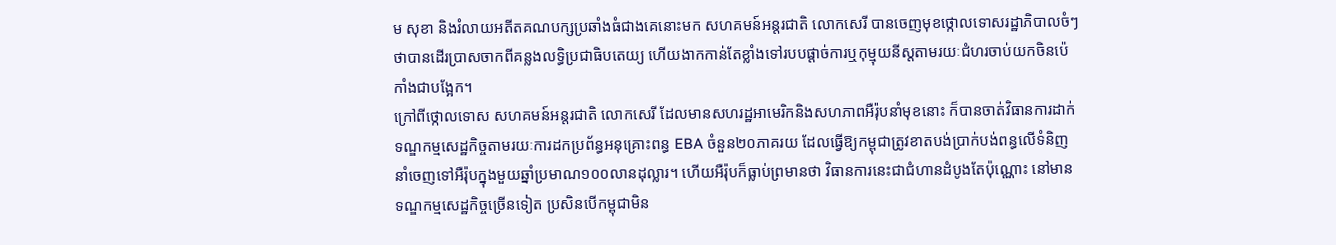ម សុខា និងរំលាយអតីតគណបក្សប្រឆាំងធំជាងគេនោះមក សហគមន៍អន្តរជាតិ លោកសេរី បានចេញមុខថ្កោលទោសរដ្ឋាភិបាលចំៗថាបានដើរប្រាសចាកពីគន្លងលទ្ធិប្រជាធិបតេយ្យ ហើយងាកកាន់តែខ្លាំងទៅរបបផ្តាច់ការឬកុម្មុយនីស្តតាមរយៈជំហរចាប់យកចិនប៉េកាំងជាបង្អែក។
ក្រៅពីថ្កោលទោស សហគមន៍អន្តរជាតិ លោកសេរី ដែលមានសហរដ្ឋអាមេរិកនិងសហភាពអឺរ៉ុបនាំមុខនោះ ក៏បានចាត់វិធានការដាក់ទណ្ឌកម្មសេដ្ឋកិច្ចតាមរយៈការដកប្រព័ន្ធអនុគ្រោះពន្ធ EBA ចំនួន២០ភាគរយ ដែលធ្វើឱ្យកម្ពុជាត្រូវខាតបង់ប្រាក់បង់ពន្ធលើទំនិញនាំចេញទៅអឺរ៉ុបក្នុងមួយឆ្នាំប្រមាណ១០០លានដុល្លារ។ ហើយអឺរ៉ុបក៏ធ្លាប់ព្រមានថា វិធានការនេះជាជំហានដំបូងតែប៉ុណ្ណោះ នៅមានទណ្ឌកម្មសេដ្ឋកិច្ចច្រើនទៀត ប្រសិនបើកម្ពុជាមិន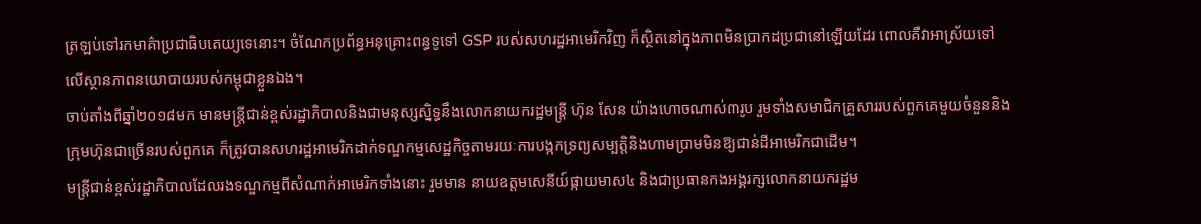ត្រឡប់ទៅរកមាគ៌ាប្រជាធិបតេយ្យទេនោះ។ ចំណែកប្រព័ន្ធអនុគ្រោះពន្ធទូទៅ GSP របស់សហរដ្ឋអាមេរិកវិញ ក៏ស្ថិតនៅក្នុងភាពមិនប្រាកដប្រជានៅឡើយដែរ ពោលគឺវាអាស្រ័យទៅលើស្ថានភាពនយោបាយរបស់កម្ពុជាខ្លួនឯង។
ចាប់តាំងពីឆ្នាំ២០១៨មក មានមន្ត្រីជាន់ខ្ពស់រដ្ឋាភិបាលនិងជាមនុស្សស្និទ្ធនឹងលោកនាយករដ្ឋមន្ត្រី ហ៊ុន សែន យ៉ាងហោចណាស់៣រូប រួមទាំងសមាជិកគ្រួសាររបស់ពួកគេមួយចំនួននិងក្រុមហ៊ុនជាច្រើនរបស់ពួកគេ ក៏ត្រូវបានសហរដ្ឋអាមេរិកដាក់ទណ្ឌកម្មសេដ្ឋកិច្ចតាមរយៈការបង្កកទ្រព្យសម្បត្តិនិងហាមប្រាមមិនឱ្យជាន់ដីអាមេរិកជាដើម។
មន្ត្រីជាន់ខ្ពស់រដ្ឋាភិបាលដែលរងទណ្ឌកម្មពីសំណាក់អាមេរិកទាំងនោះ រួមមាន នាយឧត្តមសេនីយ៍ផ្កាយមាស៤ និងជាប្រធានកងអង្គរក្សលោកនាយករដ្ឋម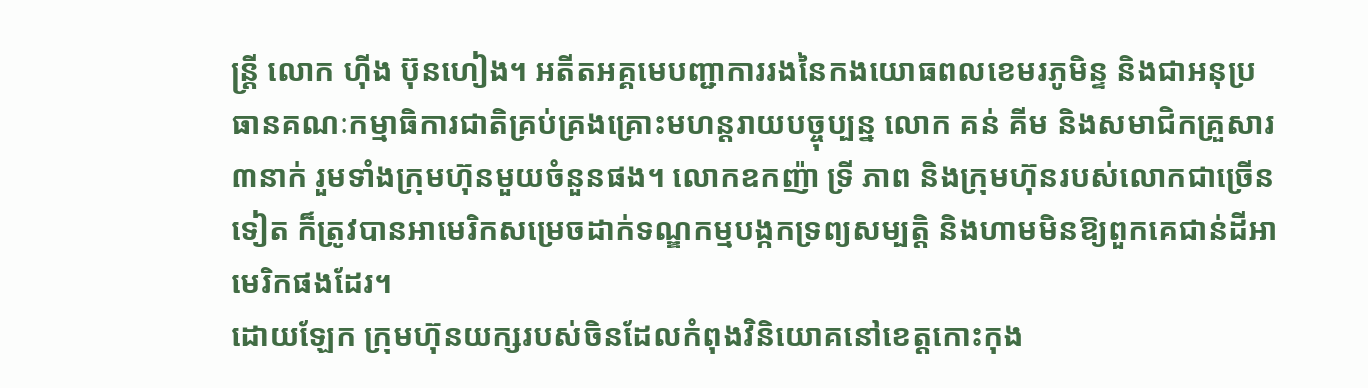ន្ត្រី លោក ហ៊ីង ប៊ុនហៀង។ អតីតអគ្គមេបញ្ជាការរងនៃកងយោធពលខេមរភូមិន្ទ និងជាអនុប្រធានគណៈកម្មាធិការជាតិគ្រប់គ្រងគ្រោះមហន្តរាយបច្ចុប្បន្ន លោក គន់ គីម និងសមាជិកគ្រួសារ៣នាក់ រួមទាំងក្រុមហ៊ុនមួយចំនួនផង។ លោកឧកញ៉ា ទ្រី ភាព និងក្រុមហ៊ុនរបស់លោកជាច្រើនទៀត ក៏ត្រូវបានអាមេរិកសម្រេចដាក់ទណ្ឌកម្មបង្កកទ្រព្យសម្បត្តិ និងហាមមិនឱ្យពួកគេជាន់ដីអាមេរិកផងដែរ។
ដោយឡែក ក្រុមហ៊ុនយក្សរបស់ចិនដែលកំពុងវិនិយោគនៅខេត្តកោះកុង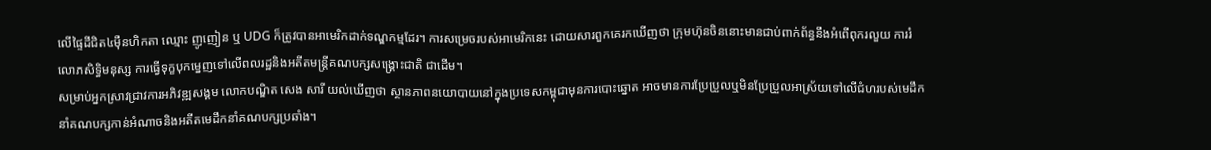លើផ្ទៃដីជិត៤ម៉ឺនហិកតា ឈ្មោះ ញូញៀន ឬ UDG ក៏ត្រូវបានអាមេរិកដាក់ទណ្ឌកម្មដែរ។ ការសម្រេចរបស់អាមេរិកនេះ ដោយសារពួកគេរកឃើញថា ក្រុមហ៊ុនចិននោះមានជាប់ពាក់ព័ន្ធនឹងអំពើពុករលួយ ការរំលោភសិទ្ធិមនុស្ស ការធ្វើទុក្ខបុកម្នេញទៅលើពលរដ្ឋនិងអតីតមន្ត្រីគណបក្សសង្រ្គោះជាតិ ជាដើម។
សម្រាប់អ្នកស្រាវជ្រាវការអភិវឌ្ឍសង្គម លោកបណ្ឌិត សេង សារី យល់ឃើញថា ស្ថានភាពនយោបាយនៅក្នុងប្រទេសកម្ពុជាមុនការបោះឆ្នោត អាចមានការប្រែប្រួលឬមិនប្រែប្រួលអាស្រ័យទៅលើជំហរបស់មេដឹកនាំគណបក្សកាន់អំណាចនិងអតីតមេដឹកនាំគណបក្សប្រឆាំង។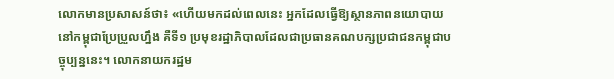លោកមានប្រសាសន៍ថា៖ «ហើយមកដល់ពេលនេះ អ្នកដែលធ្វើឱ្យស្ថានភាពនយោបាយនៅកម្ពុជាប្រែប្រួលហ្នឹង គឺទី១ ប្រមុខរដ្ឋាភិបាលដែលជាប្រធានគណបក្សប្រជាជនកម្ពុជាបច្ចុប្បន្ននេះ។ លោកនាយករដ្ឋម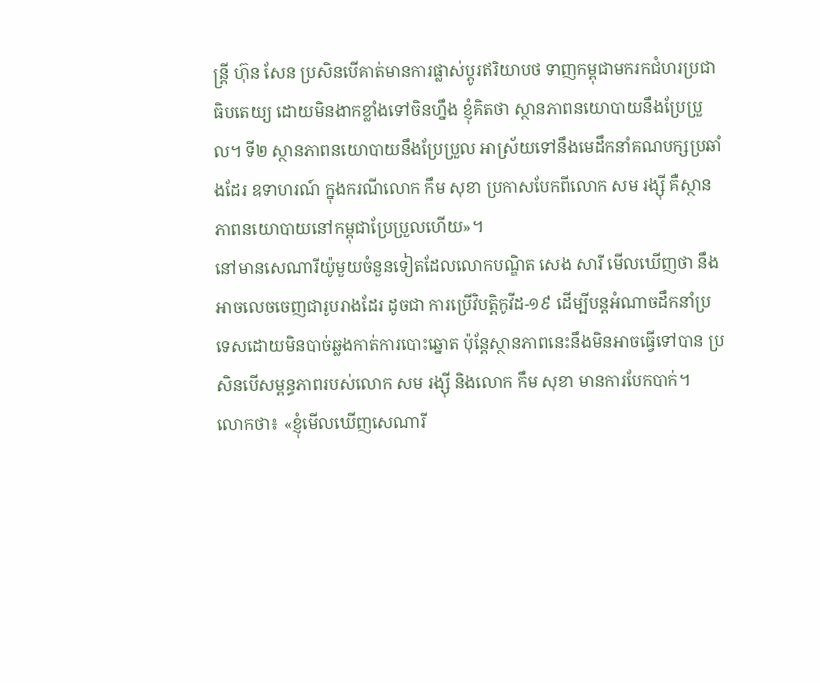ន្ត្រី ហ៊ុន សែន ប្រសិនបើគាត់មានការផ្លាស់ប្តូរឥរិយាបថ ទាញកម្ពុជាមករកជំហរប្រជាធិបតេយ្យ ដោយមិនងាកខ្លាំងទៅចិនហ្នឹង ខ្ញុំគិតថា ស្ថានភាពនយោបាយនឹងប្រែប្រួល។ ទី២ ស្ថានភាពនយោបាយនឹងប្រែប្រួល អាស្រ័យទៅនឹងមេដឹកនាំគណបក្សប្រឆាំងដែរ ឧទាហរណ៍ ក្នុងករណីលោក កឹម សុខា ប្រកាសបែកពីលោក សម រង្ស៊ី គឺស្ថានភាពនយោបាយនៅកម្ពុជាប្រែប្រួលហើយ»។
នៅមានសេណារីយ៉ូមួយចំនួនទៀតដែលលោកបណ្ឌិត សេង សារី មើលឃើញថា នឹងអាចលេចចេញជារូបរាងដែរ ដូចជា ការប្រើវិបត្តិកូវីដ-១៩ ដើម្បីបន្តអំណាចដឹកនាំប្រទេសដោយមិនបាច់ឆ្លងកាត់ការបោះឆ្នោត ប៉ុន្តែស្ថានភាពនេះនឹងមិនអាចធ្វើទៅបាន ប្រសិនបើសម្ពន្ធភាពរបស់លោក សម រង្ស៊ី និងលោក កឹម សុខា មានការបែកបាក់។
លោកថា៖ «ខ្ញុំមើលឃើញសេណារី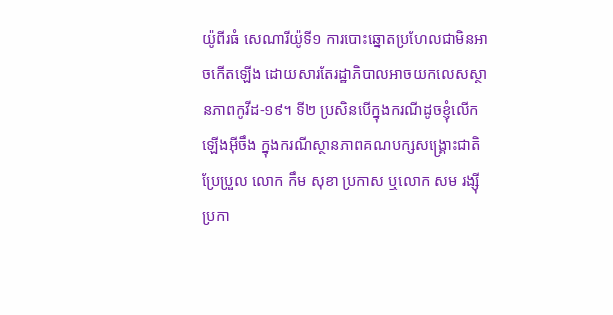យ៉ូពីរធំ សេណារីយ៉ូទី១ ការបោះឆ្នោតប្រហែលជាមិនអាចកើតឡើង ដោយសារតែរដ្ឋាភិបាលអាចយកលេសស្ថានភាពកូវីដ-១៩។ ទី២ ប្រសិនបើក្នុងករណីដូចខ្ញុំលើកឡើងអ៊ីចឹង ក្នុងករណីស្ថានភាពគណបក្សសង្រ្គោះជាតិប្រែប្រួល លោក កឹម សុខា ប្រកាស ឬលោក សម រង្ស៊ី ប្រកា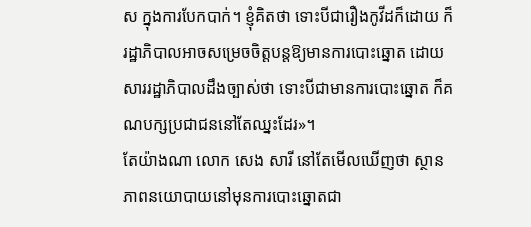ស ក្នុងការបែកបាក់។ ខ្ញុំគិតថា ទោះបីជារឿងកូវីដក៏ដោយ ក៏រដ្ឋាភិបាលអាចសម្រេចចិត្តបន្តឱ្យមានការបោះឆ្នោត ដោយសាររដ្ឋាភិបាលដឹងច្បាស់ថា ទោះបីជាមានការបោះឆ្នោត ក៏គណបក្សប្រជាជននៅតែឈ្នះដែរ»។
តែយ៉ាងណា លោក សេង សារី នៅតែមើលឃើញថា ស្ថានភាពនយោបាយនៅមុនការបោះឆ្នោតជា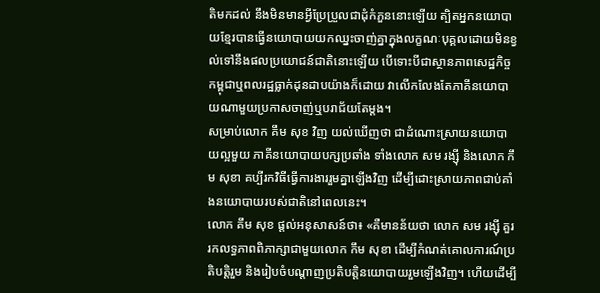តិមកដល់ នឹងមិនមានអ្វីប្រែប្រួលជាដុំកំភួននោះឡើយ ត្បិតអ្នកនយោបាយខ្មែរបានធ្វើនយោបាយយកឈ្នះចាញ់គ្នាក្នុងលក្ខណៈបុគ្គលដោយមិនខ្វល់ទៅនឹងផលប្រយោជន៍ជាតិនោះឡើយ បើទោះបីជាស្ថានភាពសេដ្ឋកិច្ចកម្ពុជាឬពលរដ្ឋធ្លាក់ដុនដាបយ៉ាងក៏ដោយ វាលើកលែងតែភាគីនយោបាយណាមួយប្រកាសចាញ់ឬបរាជ័យតែម្តង។
សម្រាប់លោក គឹម សុខ វិញ យល់ឃើញថា ជាដំណោះស្រាយនយោបាយល្អមួយ ភាគីនយោបាយបក្សប្រឆាំង ទាំងលោក សម រង្ស៊ី និងលោក កឹម សុខា គប្បីរកវិធីធ្វើការងាររួមគ្នាឡើងវិញ ដើម្បីដោះស្រាយភាពជាប់គាំងនយោបាយរបស់ជាតិនៅពេលនេះ។
លោក គឹម សុខ ផ្តល់អនុសាសន៍ថា៖ «គឺមានន័យថា លោក សម រង្ស៊ី គួររកលទ្ធភាពពិភាក្សាជាមួយលោក កឹម សុខា ដើម្បីកំណត់គោលការណ៍ប្រតិបត្តិរួម និងរៀបចំបណ្តាញប្រតិបត្តិនយោបាយរួមឡើងវិញ។ ហើយដើម្បី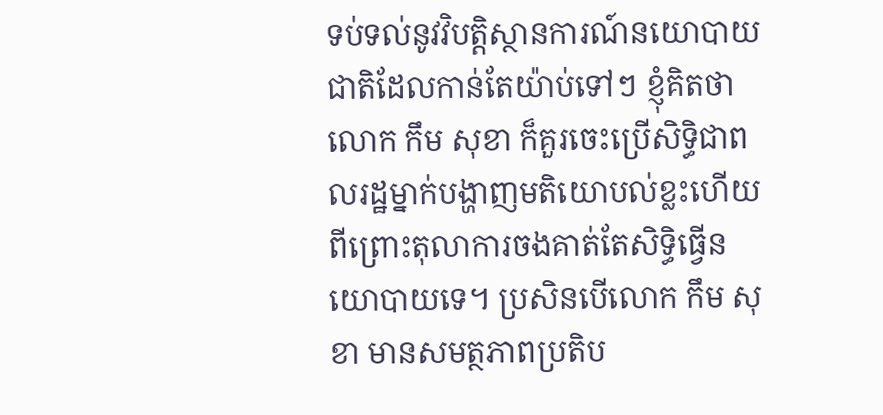ទប់ទល់នូវវិបត្តិស្ថានការណ៍នយោបាយជាតិដែលកាន់តែយ៉ាប់ទៅៗ ខ្ញុំគិតថា លោក កឹម សុខា ក៏គួរចេះប្រើសិទ្ធិជាពលរដ្ឋម្នាក់បង្ហាញមតិយោបល់ខ្លះហើយ ពីព្រោះតុលាការចងគាត់តែសិទ្ធិធ្វើនយោបាយទេ។ ប្រសិនបើលោក កឹម សុខា មានសមត្ថភាពប្រតិប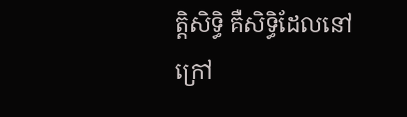ត្តិសិទ្ធិ គឺសិទ្ធិដែលនៅក្រៅ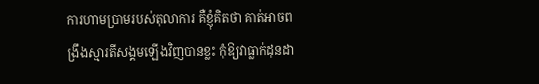ការហាមប្រាមរបស់តុលាការ គឺខ្ញុំគិតថា គាត់អាចពង្រឹងស្មារតីសង្គមឡើងវិញបានខ្លះ កុំឱ្យវាធ្លាក់ដុនដា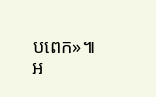បពេក»៕
អ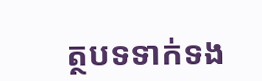ត្ថបទទាក់ទង